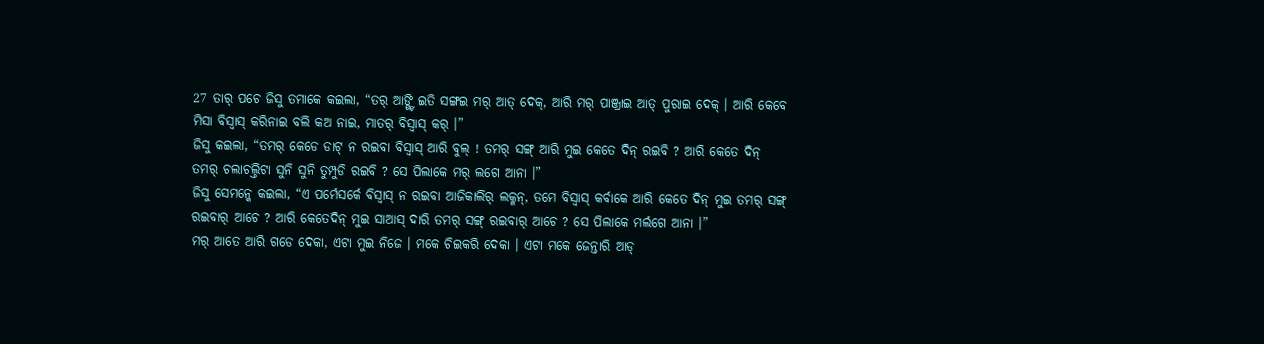27 ତାର୍ ପଚେ ଜିସୁ ତମାକେ କଇଲା, “ତର୍ ଆଙ୍ଗ୍ଟି ଇତି ସଙ୍ଗଇ ମର୍ ଆତ୍ ଦେକ୍, ଆରି ମର୍ ପାଞ୍ଜ୍ରାଇ ଆତ୍ ପୁରାଇ ଦେକ୍ । ଆରି କେବେ ମିସା ବିସ୍ବାସ୍ କରିନାଇ ବଲି କଅ ନାଇ, ମାତର୍ ବିସ୍ବାସ୍ କର୍ ।”
ଜିସୁ କଇଲା, “ତମର୍ କେଡେ ଡାଟ୍ ନ ରଇବା ବିସ୍ବାସ୍ ଆରି ବୁଲ୍ ! ତମର୍ ସଙ୍ଗ୍ ଆରି ମୁଇ କେତେ ଦିନ୍ ରଇବି ? ଆରି କେତେ ଦିନ୍ ତମର୍ ଚଲାଚଲ୍ତିଟା ସୁନି ସୁନି ତୁମ୍ପୁଡି ରଇବି ? ସେ ପିଲାକେ ମର୍ ଲଗେ ଆନା ।”
ଜିସୁ ସେମନ୍କେ କଇଲା, “ଏ ପର୍ମେସର୍କେ ବିସ୍ବାସ୍ ନ ରଇବା ଆଜିକାଲିର୍ ଲକ୍ମନ୍, ତମେ ବିସ୍ବାସ୍ କର୍ବାକେ ଆରି କେତେ ଦିନ୍ ମୁଇ ତମର୍ ସଙ୍ଗ୍ ରଇବାର୍ ଆଚେ ? ଆରି କେତେଦିନ୍ ମୁଇ ସାଆସ୍ ଦାରି ତମର୍ ସଙ୍ଗ୍ ରଇବାର୍ ଆଚେ ? ସେ ପିଲାକେ ମର୍ଲଗେ ଆନା ।”
ମର୍ ଆତେ ଆରି ଗଡେ ଦେକା, ଏଟା ମୁଇ ନିଜେ । ମକେ ଚିଇକରି ଦେକା । ଏଟା ମକେ ଜେନ୍ତାରି ଆଡ୍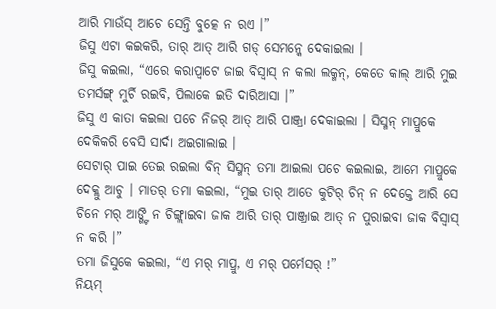ଆରି ମାଉଁସ୍ ଆଚେ ସେନ୍ତି ବୁତ୍କେ ନ ରଏ ।”
ଜିସୁ ଏଟା କଇକରି, ତାର୍ ଆତ୍ ଆରି ଗଡ୍ ସେମନ୍କେ ଦେକାଇଲା ।
ଜିସୁ କଇଲା, “ଏରେ କରାପ୍ବାଟେ ଜାଇ ବିସ୍ବାସ୍ ନ କଲା ଲକ୍ମନ୍, କେତେ କାଲ୍ ଆରି ମୁଇ ତମର୍ସଙ୍ଗ୍ ମୁର୍ଚି ରଇବି, ପିଲାକେ ଇତି ଦାରିଆସା ।”
ଜିସୁ ଏ କାତା କଇଲା ପଚେ ନିଜର୍ ଆତ୍ ଆରି ପାଞ୍ଜ୍ରା ଦେକାଇଲା । ସିସ୍ମନ୍ ମାପ୍ରୁକେ ଦେକିକରି ବେସି ସାର୍ଦା ଅଇଗାଲାଇ ।
ସେଟାର୍ ପାଇ ତେଇ ରଇଲା ବିନ୍ ସିସ୍ମନ୍ ତମା ଆଇଲା ପଚେ କଇଲାଇ, ଆମେ ମାପ୍ରୁକେ ଦେକ୍ଲୁ ଆଚୁ । ମାତର୍ ତମା କଇଲା, “ମୁଇ ତାର୍ ଆତେ କୁଟିର୍ ଚିନ୍ ନ ଦେକ୍ତେ ଆରି ସେ ଚିନେ ମର୍ ଆଙ୍ଗ୍ଟି ନ ଚିଙ୍ଗ୍ଲାଇବା ଜାକ ଆରି ତାର୍ ପାଞ୍ଜ୍ରାଇ ଆତ୍ ନ ପୁରାଇବା ଜାକ ବିସ୍ବାସ୍ ନ କରି ।”
ତମା ଜିସୁକେ କଇଲା, “ଏ ମର୍ ମାପ୍ରୁ, ଏ ମର୍ ପର୍ମେସର୍ !”
ନିୟମ୍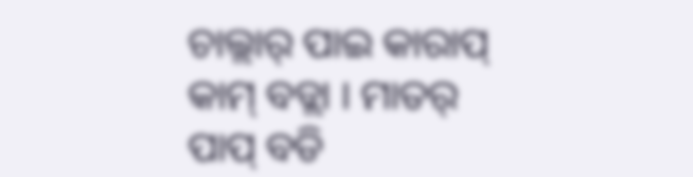ଚାଲ୍ଲାର୍ ପାଇ କାରାପ୍ କାମ୍ ବଡ୍ଲା । ମାତର୍ ପାପ୍ ବଡି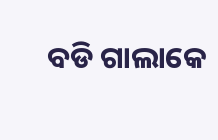ବଡି ଗାଲାକେ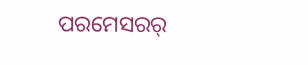ପରମେସରର୍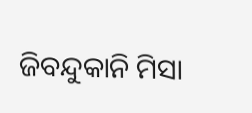ଜିବନ୍ଦୁକାନି ମିସା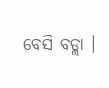ବେସି ବଡ୍ଲା ।